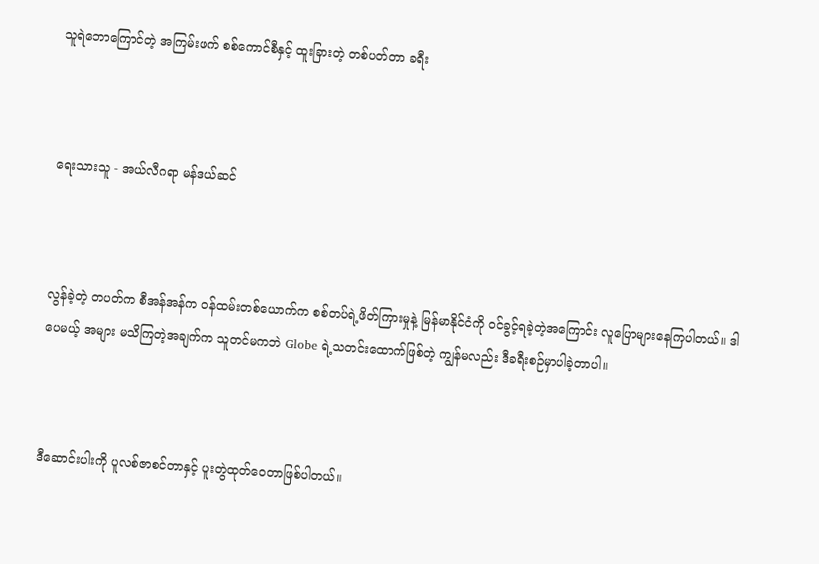သူရဲဘောကြောင်တဲ့ အကြမ်းဖက် စစ်ကောင်စီနှင့် ထူးခြားတဲ့ တစ်ပတ်တာ ခရီး



ရေးသားသူ - အယ်လီဂရာ မန်ဒယ်ဆင်



လွန်ခဲ့တဲ့ တပတ်က စီအန်အန်က ဝန်ထမ်းတစ်ယောက်က စစ်တပ်ရဲ့ဖိတ်ကြားမှုနဲ့ မြန်မာနိုင်ငံကို ဝင်ခွင့်ရခဲ့တဲ့အကြောင်း လူပြောများနေကြပါတယ်။ ဒါပေမယ့် အများ မသိကြတဲ့အချက်က သူတင်မကဘဲ Globe ရဲ့သတင်းထောက်ဖြစ်တဲ့ ကျွန်မလည်း ဒီခရီးစဉ်မှာပါခဲ့တာပါ။



ဒီဆောင်းပါးကို ပူလစ်ဇာစင်တာနှင့် ပူးတွဲထုတ်ဝေတာဖြစ်ပါတယ်။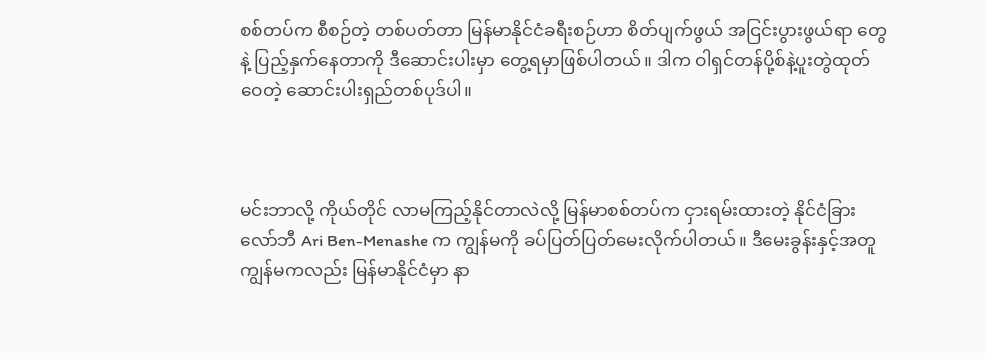စစ်တပ်က စီစဉ်တဲ့ တစ်ပတ်တာ မြန်မာနိုင်ငံခရီးစဉ်ဟာ စိတ်ပျက်ဖွယ် အငြင်းပွားဖွယ်ရာ တွေနဲ့ ပြည့်နှက်နေတာကို ဒီဆောင်းပါးမှာ တွေ့ရမှာဖြစ်ပါတယ်။ ဒါက ဝါရှင်တန်ပို့စ်နဲ့ပူးတွဲထုတ်ဝေတဲ့ ဆောင်းပါးရှည်တစ်ပုဒ်ပါ။



မင်းဘာလို့ ကိုယ်တိုင် လာမကြည့်နိုင်တာလဲလို့ မြန်မာစစ်တပ်က ငှားရမ်းထားတဲ့ နိုင်ငံခြားလော်ဘီ Ari Ben-Menashe က ကျွန်မကို ခပ်ပြတ်ပြတ်မေးလိုက်ပါတယ်။ ဒီမေးခွန်းနှင့်အတူ ကျွန်မကလည်း မြန်မာနိုင်ငံမှာ နာ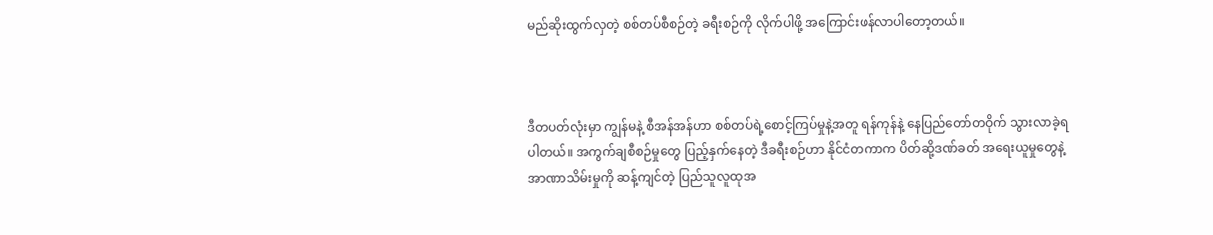မည်ဆိုးထွက်လှတဲ့ စစ်တပ်စီစဉ်တဲ့ ခရီးစဉ်ကို လိုက်ပါဖို့ အကြောင်းဖန်လာပါတော့တယ်။



ဒီတပတ်လုံးမှာ ကျွန်မနဲ့ စီအန်အန်ဟာ စစ်တပ်ရဲ့စောင့်ကြပ်မှုနဲ့အတူ ရန်ကုန်နဲ့ နေပြည်တော်တဝိုက် သွားလာခဲ့ရပါတယ်။ အကွက်ချစီစဉ်မှုတွေ ပြည့်နှက်နေတဲ့ ဒီခရီးစဉ်ဟာ နိုင်ငံတကာက ပိတ်ဆို့ဒဏ်ခတ် အရေးယူမှုတွေနဲ့ အာဏာသိမ်းမှုကို ဆန့်ကျင်တဲ့ ပြည်သူလူထုအ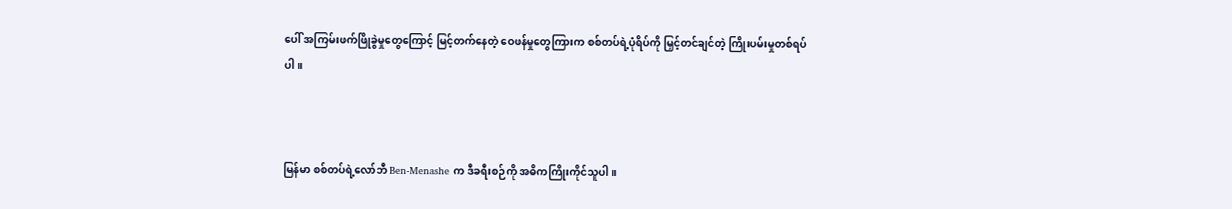ပေါ် အကြမ်းဖက်ဖြိုခွဲမှုတွေကြောင့် မြင့်တက်နေတဲ့ ဝေဖန်မှုတွေကြားက စစ်တပ်ရဲ့ပုံရိပ်ကို မြှင့်တင်ချင်တဲ့ ကြိုးပမ်းမှုတစ်ရပ်ပါ။



မြန်မာ စစ်တပ်ရဲ့လော်ဘီ Ben-Menashe က ဒီခရီးစဉ်ကို အဓိကကြိုးကိုင်သူပါ။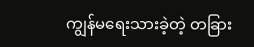ကျွန်မရေးသားခဲ့တဲ့ တခြား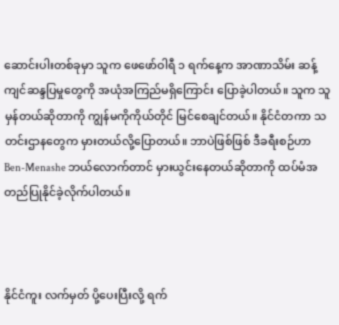ဆောင်းပါးတစ်ခုမှာ သူက ဖေဖော်ဝါရီ ၁ ရက်နေ့က အာဏာသိမ်း ဆန့်ကျင်ဆန္ဒပြမှုတွေကို အယုံအကြည်မရှိကြောင်း ပြောခဲ့ပါတယ်။ သူက သူမှန်တယ်ဆိုတာကို ကျွန်မကိုကိုယ်တိုင် မြင်စေချင်တယ်။ နိုင်ငံတကာ သတင်းဌာနတွေက မှားတယ်လို့ပြောတယ်။ ဘာပဲဖြစ်ဖြစ် ဒီခရီးစဉ်ဟာ Ben-Menashe ဘယ်လောက်တာင် မှားယွင်းနေတယ်ဆိုတာကို ထပ်မံအတည်ပြုနိုင်ခဲ့လိုက်ပါတယ်။



နိုင်ငံကူး လက်မှတ် ပို့ပေးပြီးလို့ ရက်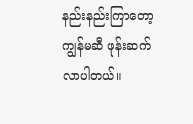နည်းနည်းကြာတော့ ကျွန်မဆီ ဖုန်းဆက်လာပါတယ်။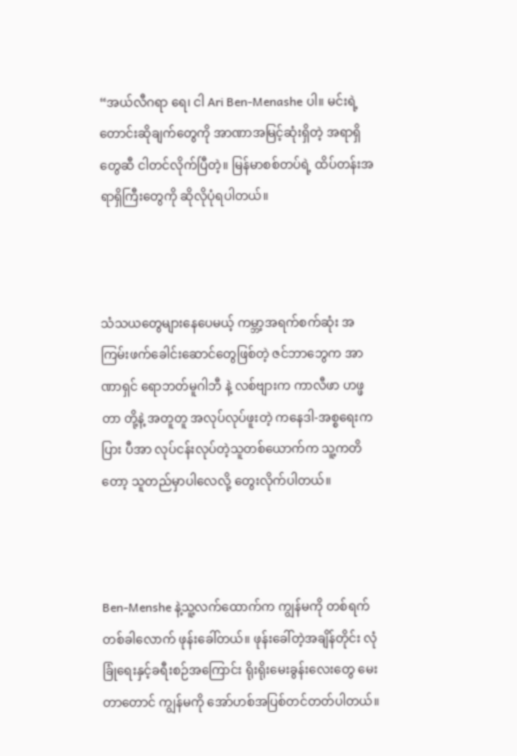“အယ်လီဂရာ ရေ၊ ငါ Ari Ben-Menashe ပါ။ မင်းရဲ့တောင်းဆိုချက်တွေကို အာဏာအမြင့်ဆုံးရှိတဲ့ အရာရှိတွေဆီ ငါတင်လိုက်ပြီတဲ့။ မြန်မာစစ်တပ်ရဲ့ ထိပ်တန်းအရာရှိကြီးတွေကို ဆိုလိုပုံရပါတယ်။



သံသယတွေများနေပေမယ့် ကမ္ဘာ့အရက်စက်ဆုံး အကြမ်းဖက်ခေါင်းဆောင်တွေဖြစ်တဲ့ ဇင်ဘာဘွေက အာဏာရှင် ရောဘတ်မူဂါဘီ နဲ့ လစ်ဗျားက ကာလီဖာ ဟဖ္ဖတာ တို့နဲ့ အတူတူ အလုပ်လုပ်ဖူးတဲ့ ကနေဒါ-အစ္စရေးကပြား ပီအာ လုပ်ငန်းလုပ်တဲ့သူတစ်ယောက်က သူ့ကတိတော့ သူတည်မှာပါလေလို့ တွေးလိုက်ပါတယ်။



Ben-Menshe နဲ့သူ့လက်ထောက်က ကျွန်မကို တစ်ရက်တစ်ခါလောက် ဖုန်းခေါ်တယ်။ ဖုန်းခေါ်တဲ့အချိန်တိုင်း လုံခြုံရေးနှင့်ခရီးစဉ်အကြောင်း ရိုးရိုးမေးခွန်းလေးတွေ မေးတာတောင် ကျွန်မကို အော်ဟစ်အပြစ်တင်တတ်ပါတယ်။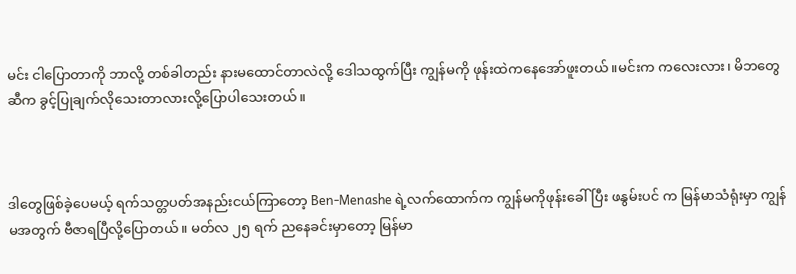မင်း ငါပြောတာကို ဘာလို့ တစ်ခါတည်း နားမထောင်တာလဲလို့ ဒေါသထွက်ပြီး ကျွန်မကို ဖုန်းထဲကနေအော်ဖူးတယ်။မင်းက ကလေးလား၊ မိဘတွေဆီက ခွင့်ပြုချက်လိုသေးတာလားလို့ပြောပါသေးတယ်။



ဒါတွေဖြစ်ခဲ့ပေမယ့် ရက်သတ္တပတ်အနည်းငယ်ကြာတော့ Ben-Menashe ရဲ့လက်ထောက်က ကျွန်မကိုဖုန်းခေါ်ပြီး ဖနွမ်းပင် က မြန်မာသံရုံးမှာ ကျွန်မအတွက် ဗီဇာရပြီလို့ပြောတယ်။ မတ်လ ၂၅ ရက် ညနေခင်းမှာတော့ မြန်မာ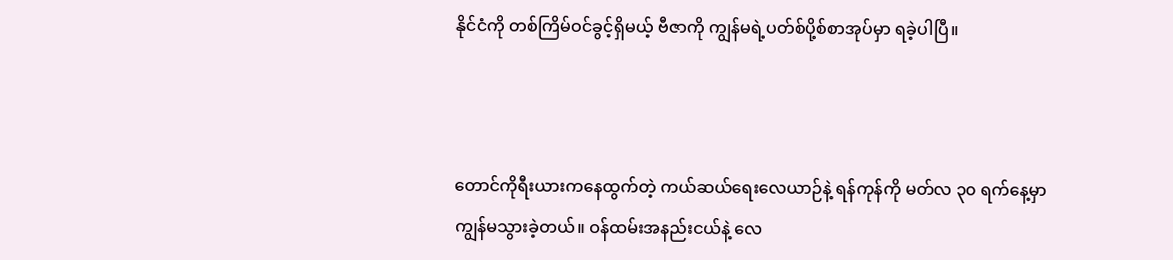နိုင်ငံကို တစ်ကြိမ်ဝင်ခွင့်ရှိမယ့် ဗီဇာကို ကျွန်မရဲ့ပတ်စ်ပို့စ်စာအုပ်မှာ ရခဲ့ပါပြီ။



တောင်ကိုရီးယားကနေထွက်တဲ့ ကယ်ဆယ်ရေးလေယာဉ်နဲ့ ရန်ကုန်ကို မတ်လ ၃၀ ရက်နေ့မှာ ကျွန်မသွားခဲ့တယ်။ ဝန်ထမ်းအနည်းငယ်နဲ့ လေ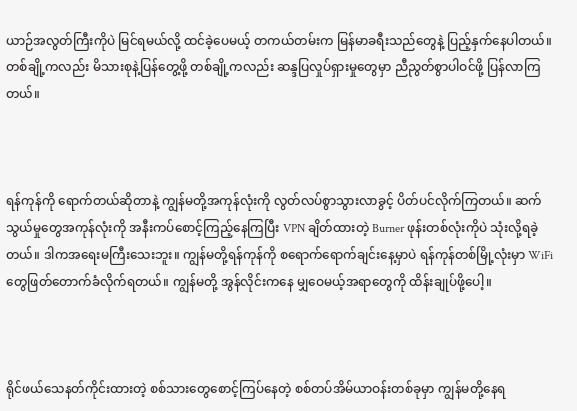ယာဉ်အလွတ်ကြီးကိုပဲ မြင်ရမယ်လို့ ထင်ခဲ့ပေမယ့် တကယ်တမ်းက မြန်မာခရီးသည်တွေနဲ့ ပြည့်နှက်နေပါတယ်။ တစ်ချို့ကလည်း မိသားစုနဲ့ပြန်တွေ့ဖို့ တစ်ချို့ကလည်း ဆန္ဒပြလှုပ်ရှားမှုတွေမှာ ညီညွတ်စွာပါဝင်ဖို့ ပြန်လာကြတယ်။



ရန်ကုန်ကို ရောက်တယ်ဆိုတာနဲ့ ကျွန်မတို့အကုန်လုံးကို လွတ်လပ်စွာသွားလာခွင့် ပိတ်ပင်လိုက်ကြတယ်။ ဆက်သွယ်မှုတွေအကုန်လုံးကို အနီးကပ်စောင့်ကြည့်နေကြပြီး VPN ချိတ်ထားတဲ့ Burner ဖုန်းတစ်လုံးကိုပဲ သုံးလို့ရခဲ့တယ်။ ဒါကအရေးမကြီးသေးဘူး။ ကျွန်မတို့ရန်ကုန်ကို စရောက်ရောက်ချင်းနေ့မှာပဲ ရန်ကုန်တစ်မြို့လုံးမှာ WiFi တွေဖြတ်တောက်ခံလိုက်ရတယ်။ ကျွန်မတို့ အွန်လိုင်းကနေ မျှဝေမယ့်အရာတွေကို ထိန်းချုပ်ဖို့ပေါ့။



ရိုင်ဖယ်သေနတ်ကိုင်းထားတဲ့ စစ်သားတွေစောင့်ကြပ်နေတဲ့ စစ်တပ်အိမ်ယာဝန်းတစ်ခုမှာ ကျွန်မတို့နေရ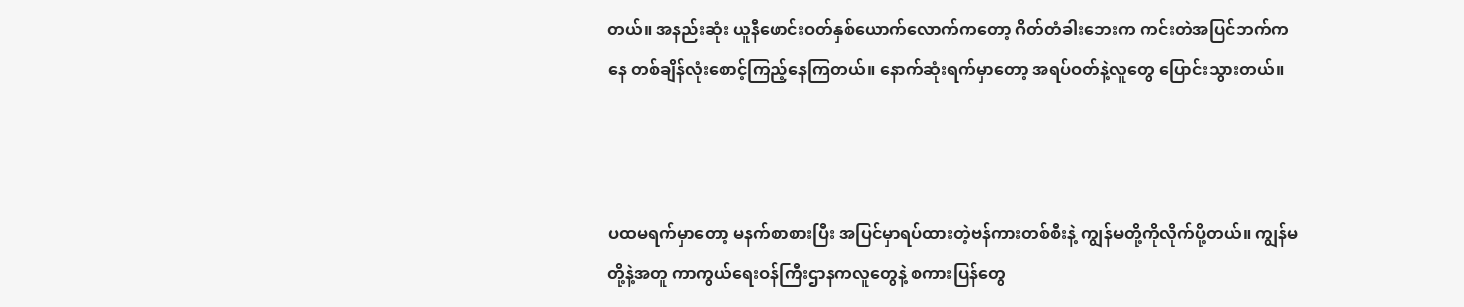တယ်။ အနည်းဆုံး ယူနီဖောင်းဝတ်နှစ်ယောက်လောက်ကတော့ ဂိတ်တံခါးဘေးက ကင်းတဲအပြင်ဘက်ကနေ တစ်ချိန်လုံးစောင့်ကြည့်နေကြတယ်။ နောက်ဆုံးရက်မှာတော့ အရပ်ဝတ်နဲ့လူတွေ ပြောင်းသွားတယ်။



ပထမရက်မှာတော့ မနက်စာစားပြီး အပြင်မှာရပ်ထားတဲ့ဗန်ကားတစ်စီးနဲ့ ကျွန်မတို့ကိုလိုက်ပို့တယ်။ ကျွန်မတို့နဲ့အတူ ကာကွယ်ရေးဝန်ကြီးဌာနကလူတွေနဲ့ စကားပြန်တွေ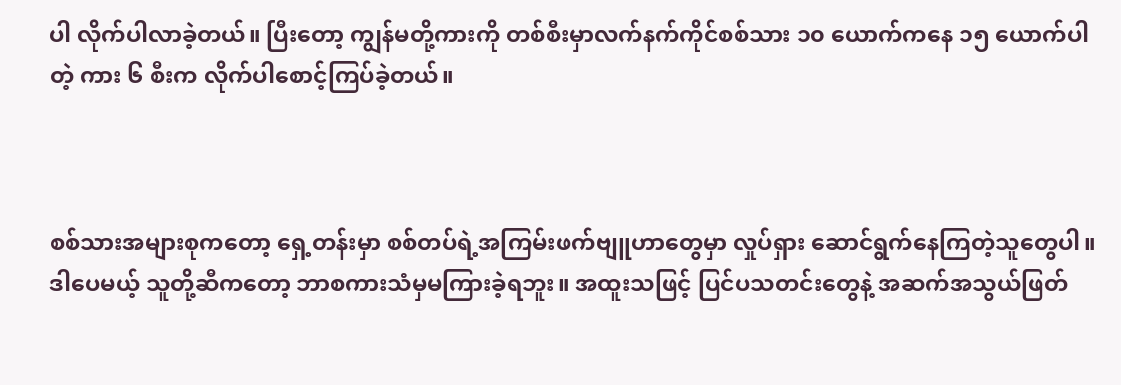ပါ လိုက်ပါလာခဲ့တယ်။ ပြီးတော့ ကျွန်မတို့ကားကို တစ်စီးမှာလက်နက်ကိုင်စစ်သား ၁၀ ယောက်ကနေ ၁၅ ယောက်ပါတဲ့ ကား ၆ စီးက လိုက်ပါစောင့်ကြပ်ခဲ့တယ်။



စစ်သားအများစုကတော့ ရှေ့တန်းမှာ စစ်တပ်ရဲ့အကြမ်းဖက်ဗျူဟာတွေမှာ လှုပ်ရှား ဆောင်ရွက်နေကြတဲ့သူတွေပါ။ ဒါပေမယ့် သူတို့ဆီကတော့ ဘာစကားသံမှမကြားခဲ့ရဘူး။ အထူးသဖြင့် ပြင်ပသတင်းတွေနဲ့ အဆက်အသွယ်ဖြတ်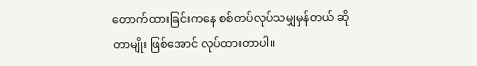တောက်ထားခြင်းကနေ စစ်တပ်လုပ်သမျှမှန်တယ် ဆိုတာမျိုး ဖြစ်အောင် လုပ်ထားတာပါ။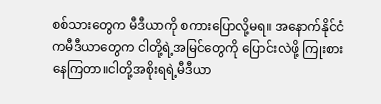စစ်သားတွေက မီဒီယာကို စကားပြောလို့မရ။ အနောက်နိုင်ငံကမီဒီယာတွေက ငါတို့ရဲ့အမြင်တွေကို ပြောင်းလဲဖို့ ကြုးစားနေကြတာ။ငါတို့အစိုးရရဲ့မီဒီယာ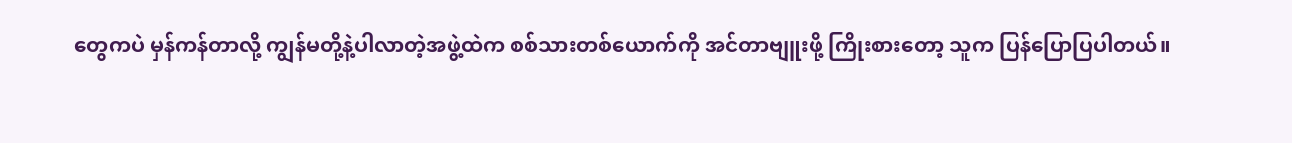တွေကပဲ မှန်ကန်တာလို့ ကျွန်မတို့နဲ့ပါလာတဲ့အဖွဲ့ထဲက စစ်သားတစ်ယောက်ကို အင်တာဗျူးဖို့ ကြိုးစားတော့ သူက ပြန်ပြောပြပါတယ်။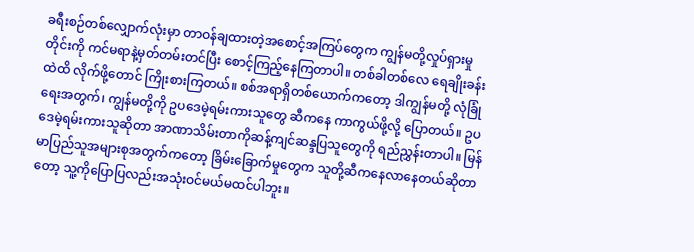ခရီးစဉ်တစ်လျှောက်လုံးမှာ တာဝန်ချထားတဲ့အစောင့်အကြပ်တွေက ကျွန်မတို့လှုပ်ရှားမှုတိုင်းကို ကင်မရာနဲ့မှတ်တမ်းတင်ပြီး စောင့်ကြည့်နေကြတာပါ။ တစ်ခါတစ်လေ ရေချိုးခန်းထဲထိ လိုက်ဖို့တောင် ကြိုးစားကြတယ်။ စစ်အရာရှိတစ်ယောက်ကတော့ ဒါကျွန်မတို့ လုံခြုံရေးအတွက်၊ ကျွန်မတို့ကို ဥပဒေမဲ့ရမ်းကားသူတွေ ဆီကနေ ကာကွယ်ဖို့လို့ ပြောတယ်။ ဥပဒေမဲ့ရမ်းကားသူဆိုတာ အာဏာသိမ်းတာကိုဆန့်ကျင်ဆန္ဒပြသူတွေကို ရည်ညွှန်းတာပါ။ မြန်မာပြည်သူအများစုအတွက်ကတော့ ခြိမ်းခြောက်မှုတွေက သူတို့ဆီကနေလာနေတယ်ဆိုတာတော့ သူ့ကိုပြောပြလည်းအသုံးဝင်မယ်မထင်ပါဘူး။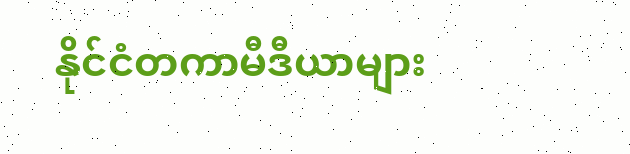နိုင်ငံတကာမီဒီယာများ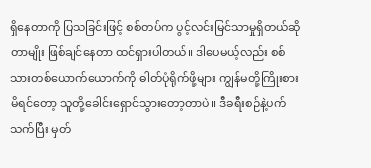ရှိနေတာကို ပြသခြင်းဖြင့် စစ်တပ်က ပွင့်လင်းမြင်သာမှုရှိတယ်ဆိုတာမျိုး ဖြစ်ချင်နေတာ ထင်ရှားပါတယ်။ ဒါပေမယ့်လည်း စစ်သားတစ်ယောက်ယောက်ကို ဓါတ်ပုံရိုက်ဖို့များ ကျွန်မတို့ကြိုးစားမိရင်တော့ သူတို့ခေါင်းရှောင်သွားတော့တာပဲ။ ဒီခရီးစဉ်နဲ့ပက်သက်ပြီး မှတ်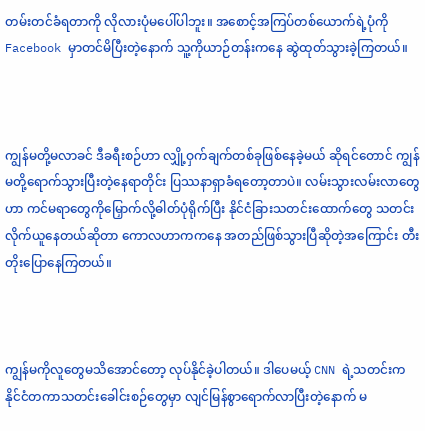တမ်းတင်ခံရတာကို လိုလားပုံမပေါ်ပါဘူး။ အစောင့်အကြပ်တစ်ယောက်ရဲ့ပုံကို Facebook မှာတင်မိပြီးတဲ့နောက် သူ့ကိုယာဉ်တန်းကနေ ဆွဲထုတ်သွားခဲ့ကြတယ်။



ကျွန်မတို့မလာခင် ဒီခရီးစဉ်ဟာ လျှို့ဝှက်ချက်တစ်ခုဖြစ်နေခဲ့မယ် ဆိုရင်တောင် ကျွန်မတို့ရောက်သွားပြီးတဲ့နေရာတိုင်း ပြဿနာရှာခံရတော့တာပဲ။ လမ်းသွားလမ်းလာတွေဟာ ကင်မရာတွေကိုမြှောက်လို့ဓါတ်ပုံရိုက်ပြီး နိုင်ငံခြားသတင်းထောက်တွေ သတင်းလိုက်ယူနေတယ်ဆိုတာ ကောလဟာကကနေ အတည်ဖြစ်သွားပြီဆိုတဲ့အကြောင်း တီးတိုးပြောနေကြတယ်။



ကျွန်မကိုလူတွေမသိအောင်တော့ လုပ်နိုင်ခဲ့ပါတယ်။ ဒါပေမယ့် CNN ရဲ့သတင်းက နိုင်ငံတကာသတင်းခေါင်းစဉ်တွေမှာ လျင်မြန်စွာရောက်လာပြီးတဲ့နောက် မ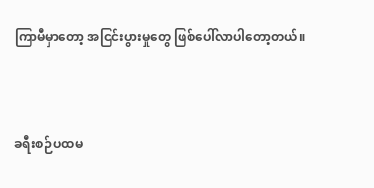ကြာမီမှာတော့ အငြင်းပွားမှုတွေ ဖြစ်ပေါ်လာပါတော့တယ်။



ခရီးစဉ်ပထမ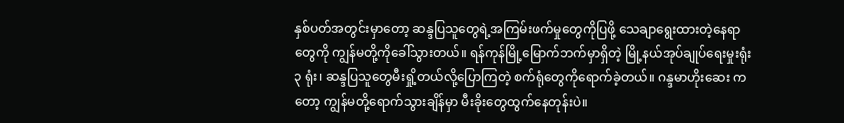နှစ်ပတ်အတွင်းမှာတော့ ဆန္ဒပြသူတွေရဲ့အကြမ်းဖက်မှုတွေကိုပြဖို့ သေချာရွေးထားတဲ့နေရာတွေကို ကျွန်မတို့ကိုခေါ်သွားတယ်။ ရန်ကုန်မြို့မြောက်ဘက်မှာရှိတဲ့ မြို့နယ်အုပ်ချုပ်ရေးမှုးရုံး ၃ ရုံး၊ ဆန္ဒပြသူတွေမီးရှို့တယ်လို့ပြောကြတဲ့ စက်ရုံတွေကိုရောက်ခဲ့တယ်။ ဂန္ဒမာဟိုးဆေး ကတော့ ကျွန်မတို့ရောက်သွားချိန်မှာ မီးခိုးတွေထွက်နေတုန်းပဲ။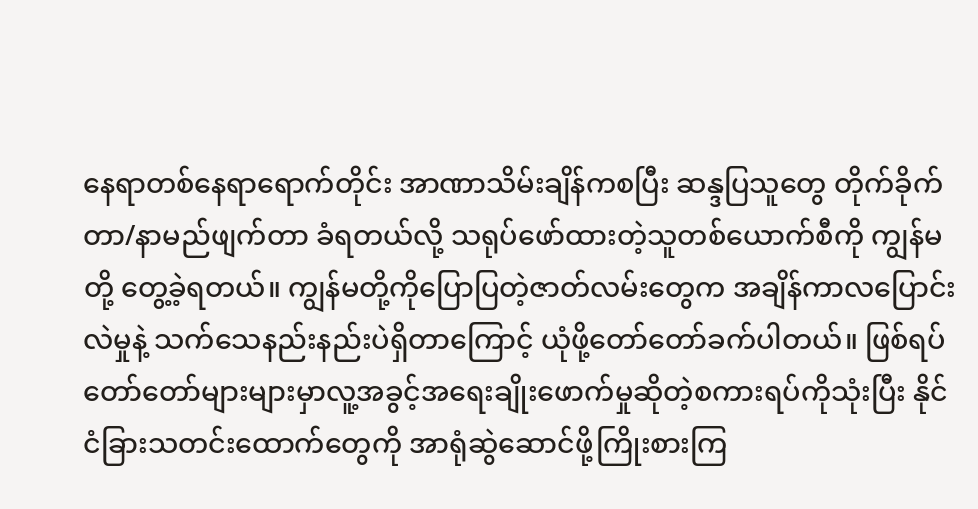နေရာတစ်နေရာရောက်တိုင်း အာဏာသိမ်းချိန်ကစပြီး ဆန္ဒပြသူတွေ တိုက်ခိုက်တာ/နာမည်ဖျက်တာ ခံရတယ်လို့ သရုပ်ဖော်ထားတဲ့သူတစ်ယောက်စီကို ကျွန်မတို့ တွေ့ခဲ့ရတယ်။ ကျွန်မတို့ကိုပြောပြတဲ့ဇာတ်လမ်းတွေက အချိန်ကာလပြောင်းလဲမှုနဲ့ သက်သေနည်းနည်းပဲရှိတာကြောင့် ယုံဖို့တော်တော်ခက်ပါတယ်။ ဖြစ်ရပ်တော်တော်များများမှာလူ့အခွင့်အရေးချိုးဖောက်မှုဆိုတဲ့စကားရပ်ကိုသုံးပြီး နိုင်ငံခြားသတင်းထောက်တွေကို အာရုံဆွဲဆောင်ဖို့ကြိုးစားကြ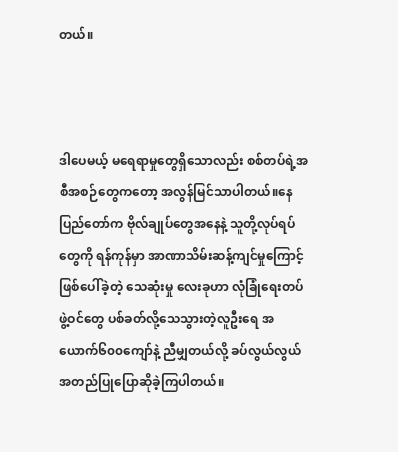တယ်။



ဒါပေမယ့် မရေရာမှုတွေရှိသောလည်း စစ်တပ်ရဲ့အစီအစဉ်တွေကတော့ အလွန်မြင်သာပါတယ်။နေပြည်တော်က ဗိုလ်ချုပ်တွေအနေနဲ့ သူတို့လုပ်ရပ်တွေကို ရန်ကုန်မှာ အာဏာသိမ်းဆန့်ကျင်မှုကြောင့် ဖြစ်ပေါ်ခဲ့တဲ့ သေဆုံးမှု လေးခုဟာ လုံခြုံရေးတပ်ဖွဲ့ဝင်တွေ ပစ်ခတ်လို့သေသွားတဲ့လူဦးရေ အယောက်၆၀၀ကျော်နဲ့ ညီမျှတယ်လို့ ခပ်လွယ်လွယ် အတည်ပြုပြောဆိုခဲ့ကြပါတယ်။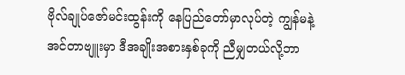ဗိုလ်ချုပ်ဇော်မင်းထွန်းကို နေပြည်တော်မှာလုပ်တဲ့ ကျွန်မနဲ့အင်တာဗျူးမှာ ဒီအချိုးအစားနှစ်ခုကို ညီမျှတယ်လို့ဘာ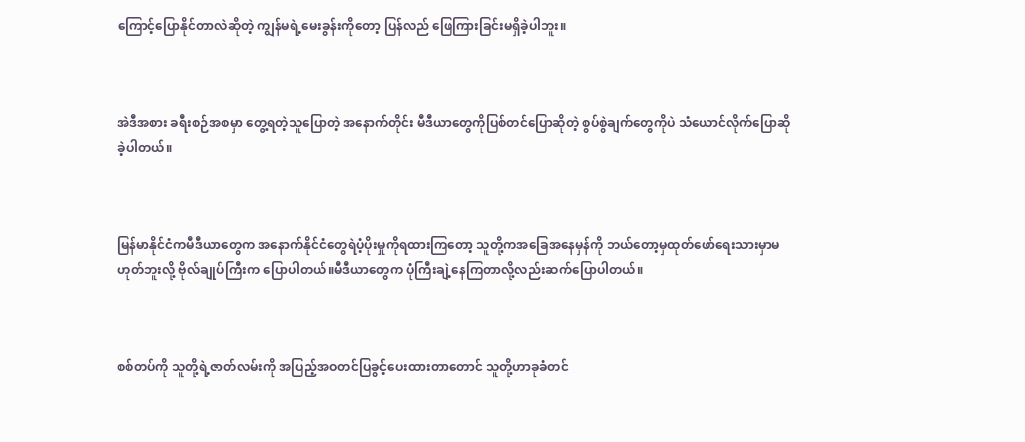ကြောင့်ပြောနိုင်တာလဲဆိုတဲ့ ကျွန်မရဲ့မေးခွန်းကိုတော့ ပြန်လည် ဖြေကြားခြင်းမရှိခဲ့ပါဘူး။



အဲဒီအစား ခရီးစဉ်အစမှာ တွေ့ရတဲ့သူပြောတဲ့ အနောက်တိုင်း မီဒီယာတွေကိုပြစ်တင်ပြောဆိုတဲ့ စွပ်စွဲချက်တွေကိုပဲ သံယောင်လိုက်ပြောဆိုခဲ့ပါတယ်။



မြန်မာနိုင်ငံကမီဒီယာတွေက အနောက်နိုင်ငံတွေရဲပံ့ပိုးမှုကိုရထားကြတော့ သူတို့ကအခြေအနေမှန်ကို ဘယ်တော့မှထုတ်ဖော်ရေးသားမှာမဟုတ်ဘူးလို့ ဗိုလ်ချုပ်ကြီးက ပြောပါတယ်။မီဒီယာတွေက ပုံကြီးချဲ့နေကြတာလို့လည်းဆက်ပြောပါတယ်။



စစ်တပ်ကို သူတို့ရဲ့ဇာတ်လမ်းကို အပြည့်အဝတင်ပြခွင့်ပေးထားတာတောင် သူတို့ဟာခုခံတင်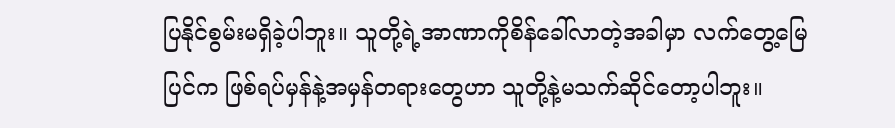ပြနိုင်စွမ်းမရှိခဲ့ပါဘူး။ သူတို့ရဲ့အာဏာကိုစိန်ခေါ်လာတဲ့အခါမှာ လက်တွေ့မြေပြင်က ဖြစ်ရပ်မှန်နဲ့အမှန်တရားတွေဟာ သူတို့နဲ့မသက်ဆိုင်တော့ပါဘူး။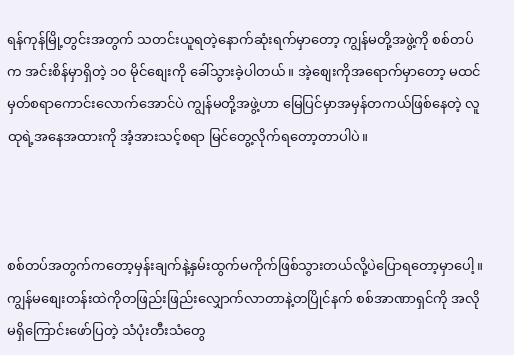ရန်ကုန်မြို့တွင်းအတွက် သတင်းယူရတဲ့နောက်ဆုံးရက်မှာတော့ ကျွန်မတို့အဖွဲ့ကို စစ်တပ်က အင်းစိန်မှာရှိတဲ့ ၁၀ မိုင်စျေးကို ခေါ်သွားခဲ့ပါတယ်။ အဲ့စျေးကိုအရောက်မှာတော့ မထင်မှတ်စရာကောင်းလောက်အောင်ပဲ ကျွန်မတို့အဖွဲ့ဟာ မြေပြင်မှာအမှန်တကယ်ဖြစ်နေတဲ့ လူထုရဲ့အနေအထားကို အံ့အားသင့်စရာ မြင်တွေ့လိုက်ရတော့တာပါပဲ။



စစ်တပ်အတွက်ကတော့မှန်းချက်နဲ့နှမ်းထွက်မကိုက်ဖြစ်သွားတယ်လို့ပဲပြောရတော့မှာပေါ့။ ကျွန်မစျေးတန်းထဲကိုတဖြည်းဖြည်းလျှောက်လာတာနဲ့တပြိုင်နက် စစ်အာဏာရှင်ကို အလိုမရှိကြောင်းဖော်ပြတဲ့ သံပုံးတီးသံတွေ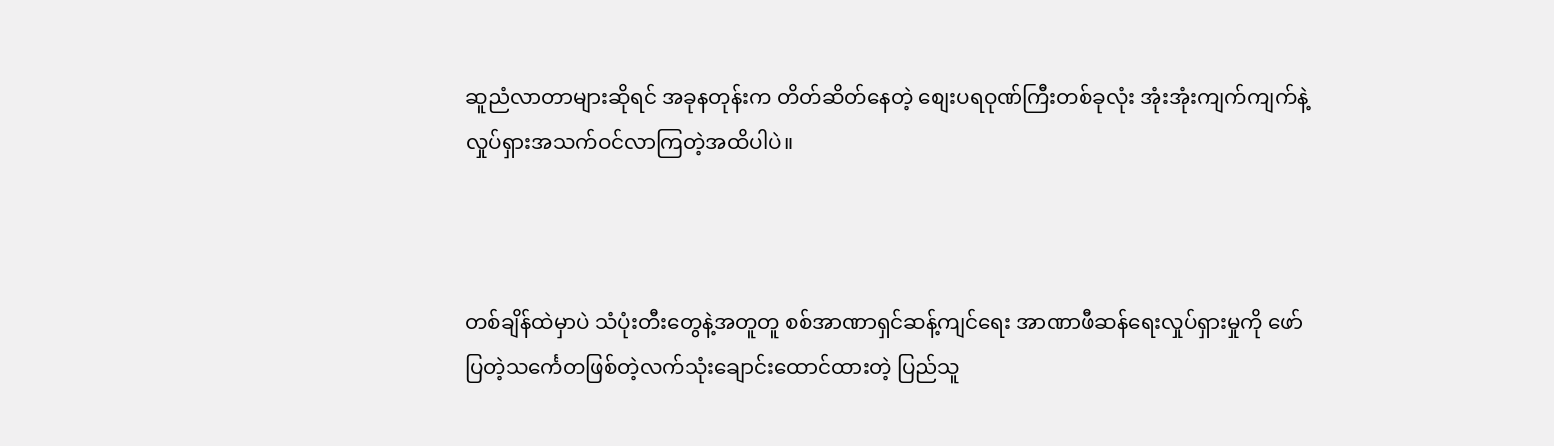ဆူညံလာတာများဆိုရင် အခုနတုန်းက တိတ်ဆိတ်နေတဲ့ စျေးပရဝုဏ်ကြီးတစ်ခုလုံး အုံးအုံးကျက်ကျက်နဲ့ လှုပ်ရှားအသက်ဝင်လာကြတဲ့အထိပါပဲ။



တစ်ချိန်ထဲမှာပဲ သံပုံးတီးတွေနဲ့အတူတူ စစ်အာဏာရှင်ဆန့်ကျင်ရေး အာဏာဖီဆန်ရေးလှုပ်ရှားမှုကို ဖော်ပြတဲ့သင်္ကေတဖြစ်တဲ့လက်သုံးချောင်းထောင်ထားတဲ့ ပြည်သူ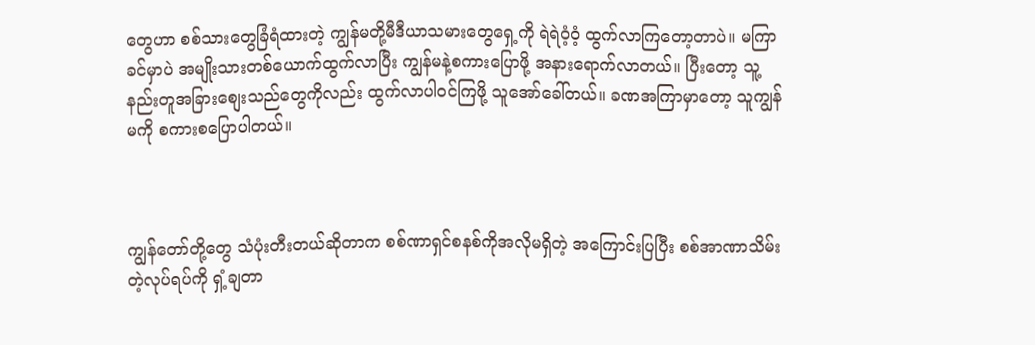တွေဟာ စစ်သားတွေခြံရံထားတဲ့ ကျွန်မတို့မီဒီယာသမားတွေရှေ့ကို ရဲရဲဝံ့ဝံ့ ထွက်လာကြတော့တာပဲ။ မကြာခင်မှာပဲ အမျိုးသားတစ်ယောက်ထွက်လာပြီး ကျွန်မနဲ့စကားပြောဖို့ အနားရောက်လာတယ်။ ပြီးတော့ သူ့နည်းတူအခြားစျေးသည်တွေကိုလည်း ထွက်လာပါဝင်ကြဖို့ သူအော်ခေါ်တယ်။ ခဏအကြာမှာတော့ သူကျွန်မကို စကားစပြောပါတယ်။



ကျွန်တော်တို့တွေ သံပုံးတီးတယ်ဆိုတာက စစ်ဏာရှင်စနစ်ကိုအလိုမရှိတဲ့ အကြောင်းပြပြီး စစ်အာဏာသိမ်းတဲ့လုပ်ရပ်ကို ရှံ့ချတာ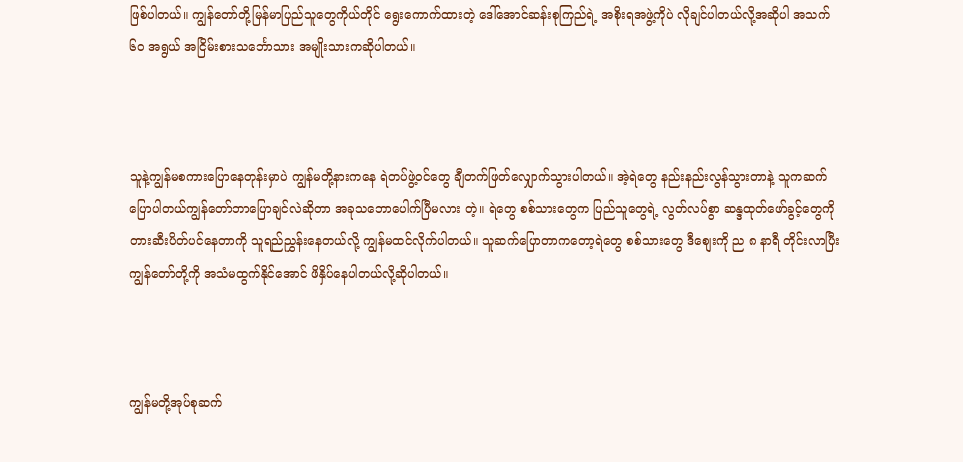ဖြစ်ပါတယ်။ ကျွန်တော်တို့မြန်မာပြည်သူတွေကိုယ်တိုင် ရွေးကောက်ထားတဲ့ ဒေါ်အောင်ဆန်းစုကြည်ရဲ့ အစိုးရအဖွဲ့ကိုပဲ လိုချင်ပါတယ်လို့အဆိုပါ အသက် ၆၀ အရွယ် အငြိမ်းစားသင်္ဘောသား အမျိုးသားကဆိုပါတယ်။



သူနဲ့ကျွန်မစကားပြောနေတုန်းမှာပဲ ကျွန်မတို့နားကနေ ရဲတပ်ဖွဲ့ဝင်တွေ ချီတက်ဖြတ်လျှောက်သွားပါတယ်။ အဲ့ရဲတွေ နည်းနည်းလွန်သွားတာနဲ့ သူကဆက်ပြောပါတယ်ကျွန်တော်ဘာပြောချင်လဲဆိုတာ အခုသဘောပေါက်ပြီမလား တဲ့။ ရဲတွေ စစ်သားတွေက ပြည်သူတွေရဲ့ လွတ်လပ်စွာ ဆန္ဒထုတ်ဖော်ခွင့်တွေကို တားဆီးပိတ်ပင်နေတာကို သူရည်ညွှန်းနေတယ်လို့ ကျွန်မထင်လိုက်ပါတယ်။ သူဆက်ပြောတာကတော့ရဲတွေ စစ်သားတွေ ဒီစျေးကို ည ၈ နာရီ တိုင်းလာပြီး ကျွန်တော်တို့ကို အသံမထွက်နိုင်အောင် ဖိနှိပ်နေပါတယ်လို့ဆိုပါတယ်။



ကျွန်မတို့အုပ်စုဆက်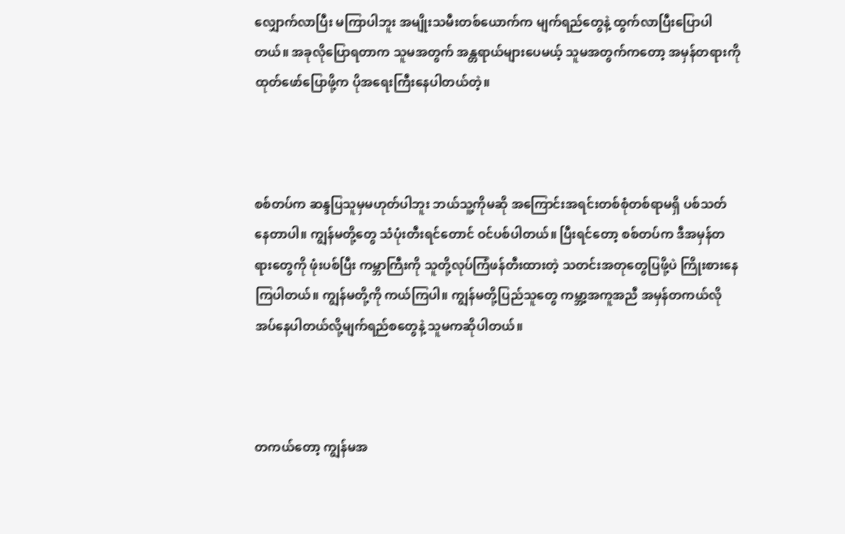လျှောက်လာပြီး မကြာပါဘူး အမျိုးသမီးတစ်ယောက်က မျက်ရည်တွေနဲ့ ထွက်လာပြီးပြောပါတယ်။ အခုလိုပြောရတာက သူမအတွက် အန္တရာယ်များပေမယ့် သူမအတွက်ကတော့ အမှန်တရားကို ထုတ်ဖော်ပြောဖို့က ပိုအရေးကြီးနေပါတယ်တဲ့။



စစ်တပ်က ဆန္ဒပြသူမှမဟုတ်ပါဘူး ဘယ်သူ့ကိုမဆို အကြောင်းအရင်းတစ်စုံတစ်ရာမရှိ ပစ်သတ်နေတာပါ။ ကျွန်မတို့တွေ သံပုံးတီးရင်တောင် ဝင်ပစ်ပါတယ်။ ပြီးရင်တော့ စစ်တပ်က ဒီအမှန်တရားတွေကို ဖုံးပစ်ပြီး ကမ္ဘာကြီးကို သူတို့လုပ်ကြံဖန်တီးထားတဲ့ သတင်းအတုတွေပြဖို့ပဲ ကြိုးစားနေကြပါတယ်။ ကျွန်မတို့ကို ကယ်ကြပါ။ ကျွန်မတို့ပြည်သူတွေ ကမ္ဘာ့အကူအညီ အမှန်တကယ်လိုအပ်နေပါတယ်လို့မျက်ရည်စတွေနဲ့ သူမကဆိုပါတယ်။



တကယ်တော့ ကျွန်မအ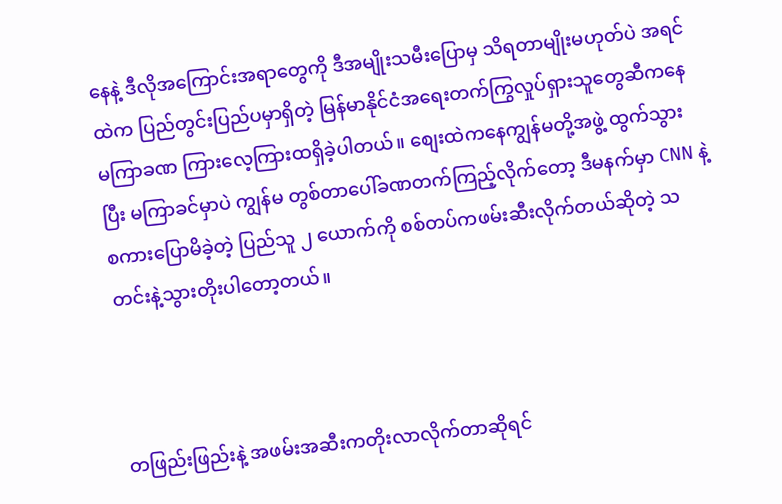နေနဲ့ ဒီလိုအကြောင်းအရာတွေကို ဒီအမျိုးသမီးပြောမှ သိရတာမျိုးမဟုတ်ပဲ အရင်ထဲက ပြည်တွင်းပြည်ပမှာရှိတဲ့ မြန်မာနိုင်ငံအရေးတက်ကြွလှုပ်ရှားသူတွေဆီကနေ မကြာခဏ ကြားလေ့ကြားထရှိခဲ့ပါတယ်။ စျေးထဲကနေကျွန်မတို့အဖွဲ့ ထွက်သွားပြီး မကြာခင်မှာပဲ ကျွန်မ တွစ်တာပေါ်ခဏတက်ကြည့်လိုက်တော့ ဒီမနက်မှာ CNN နဲ့စကားပြောမိခဲ့တဲ့ ပြည်သူ ၂ ယောက်ကို စစ်တပ်ကဖမ်းဆီးလိုက်တယ်ဆိုတဲ့ သတင်းနဲ့သွားတိုးပါတော့တယ်။



တဖြည်းဖြည်းနဲ့ အဖမ်းအဆီးကတိုးလာလိုက်တာဆိုရင်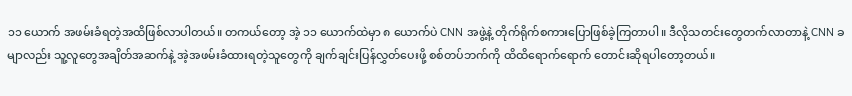၁၁ ယောက် အဖမ်းခံရတဲ့အထိဖြစ်လာပါတယ်။ တကယ်တော့ အဲ့ ၁၁ ယောက်ထဲမှာ ၈ ယောက်ပဲ CNN အဖွဲ့နဲ့ တိုက်ရိုက်စကားပြောဖြစ်ခဲ့ကြတာပါ။ ဒီလိုသတင်းတွေတက်လာတာနဲ့ CNN ခမျာလည်း သူ့လူတွေအချိတ်အဆက်နဲ့ အဲ့အဖမ်းခံထားရတဲ့သူတွေကို ချက်ချင်းပြန်လွှတ်ပေးဖို့ စစ်တပ်ဘက်ကို ထိထိရောက်ရောက် တောင်းဆိုရပါတော့တယ်။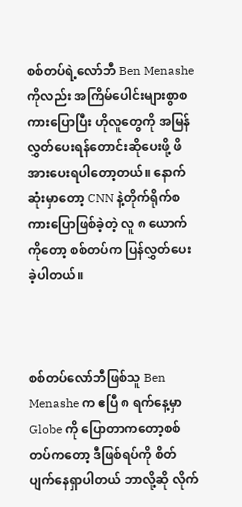စစ်တပ်ရဲ့လော်ဘီ Ben Menashe ကိုလည်း အကြိမ်ပေါင်းများစွာစကားပြောပြီး ဟိုလူတွေကို အမြန်လွှတ်ပေးရန်တောင်းဆိုပေးဖို့ ဖိအားပေးရပါတော့တယ်။ နောက်ဆုံးမှာတော့ CNN နဲ့တိုက်ရိုက်စကားပြောဖြစ်ခဲ့တဲ့ လူ ၈ ယောက်ကိုတော့ စစ်တပ်က ပြန်လွှတ်ပေးခဲ့ပါတယ်။



စစ်တပ်လော်ဘီဖြစ်သူ Ben Menashe က ဧပြီ ၈ ရက်နေ့မှာ Globe ကို ပြောတာကတော့စစ်တပ်ကတော့ ဒီဖြစ်ရပ်ကို စိတ်ပျက်နေရှာပါတယ် ဘာလို့ဆို လိုက်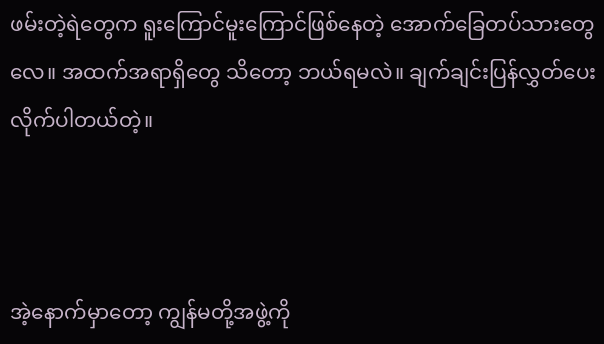ဖမ်းတဲ့ရဲတွေက ရူးကြောင်မူးကြောင်ဖြစ်နေတဲ့ အောက်ခြေတပ်သားတွေလေ။ အထက်အရာရှိတွေ သိတော့ ဘယ်ရမလဲ။ ချက်ချင်းပြန်လွှတ်ပေးလိုက်ပါတယ်တဲ့။



အဲ့နောက်မှာတော့ ကျွန်မတို့အဖွဲ့ကို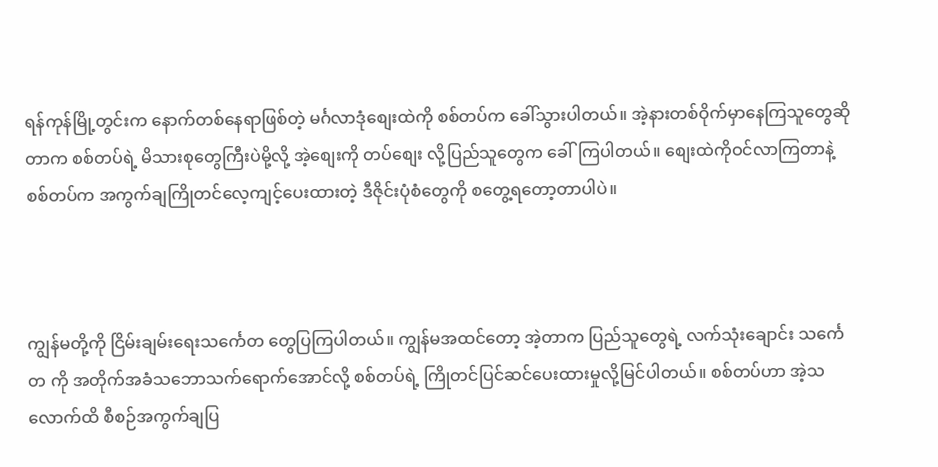ရန်ကုန်မြို့တွင်းက နောက်တစ်နေရာဖြစ်တဲ့ မင်္ဂလာဒုံစျေးထဲကို စစ်တပ်က ခေါ်သွားပါတယ်။ အဲ့နားတစ်ဝိုက်မှာနေကြသူတွေဆိုတာက စစ်တပ်ရဲ့ မိသားစုတွေကြီးပဲမို့လို့ အဲ့စျေးကို တပ်စျေး လို့ပြည်သူတွေက ခေါ်ကြပါတယ်။ စျေးထဲကိုဝင်လာကြတာနဲ့ စစ်တပ်က အကွက်ချကြိုတင်လေ့ကျင့်ပေးထားတဲ့ ဒီဇိုင်းပုံစံတွေကို စတွေ့ရတော့တာပါပဲ။



ကျွန်မတို့ကို ငြိမ်းချမ်းရေးသင်္ကေတ တွေပြကြပါတယ်။ ကျွန်မအထင်တော့ အဲ့တာက ပြည်သူတွေရဲ့ လက်သုံးချောင်း သင်္ကေတ ကို အတိုက်အခံသဘောသက်ရောက်အောင်လို့ စစ်တပ်ရဲ့ ကြိုတင်ပြင်ဆင်ပေးထားမှုလို့မြင်ပါတယ်။ စစ်တပ်ဟာ အဲ့သလောက်ထိ စီစဉ်အကွက်ချပြ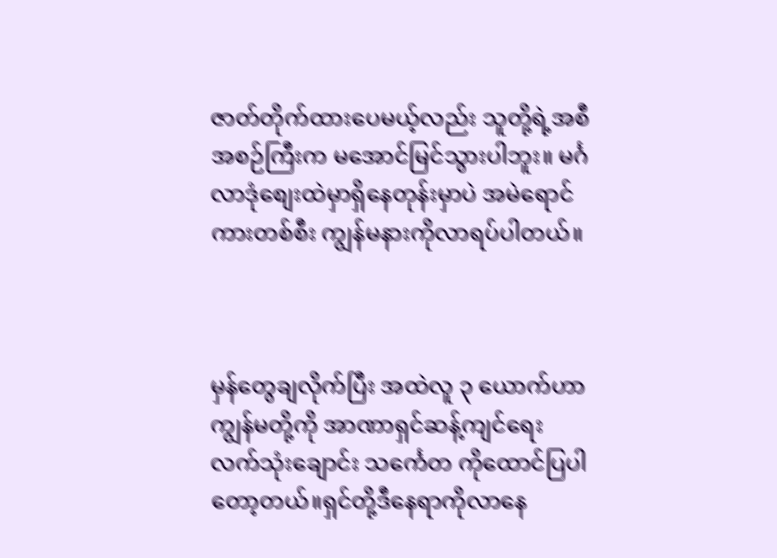ဇာတ်တိုက်ထားပေမယ့်လည်း သူတို့ရဲ့အစီအစဉ်ကြီးက မအောင်မြင်သွားပါဘူး။ မင်္ဂလာဒုံစျေးထဲမှာရှိနေတုန်းမှာပဲ အမဲရောင်ကားတစ်စီး ကျွန်မနားကိုလာရပ်ပါတယ်။



မှန်တွေချလိုက်ပြီး အထဲလူ ၃ ယောက်ဟာ ကျွန်မတို့ကို အာဏာရှင်ဆန့်ကျင်ရေး လက်သုံးချောင်း သင်္ကေတ ကိုထောင်ပြပါတော့တယ်။ရှင်တို့ဒီနေရာကိုလာနေ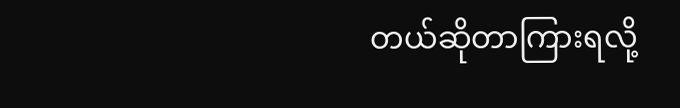တယ်ဆိုတာကြားရလို့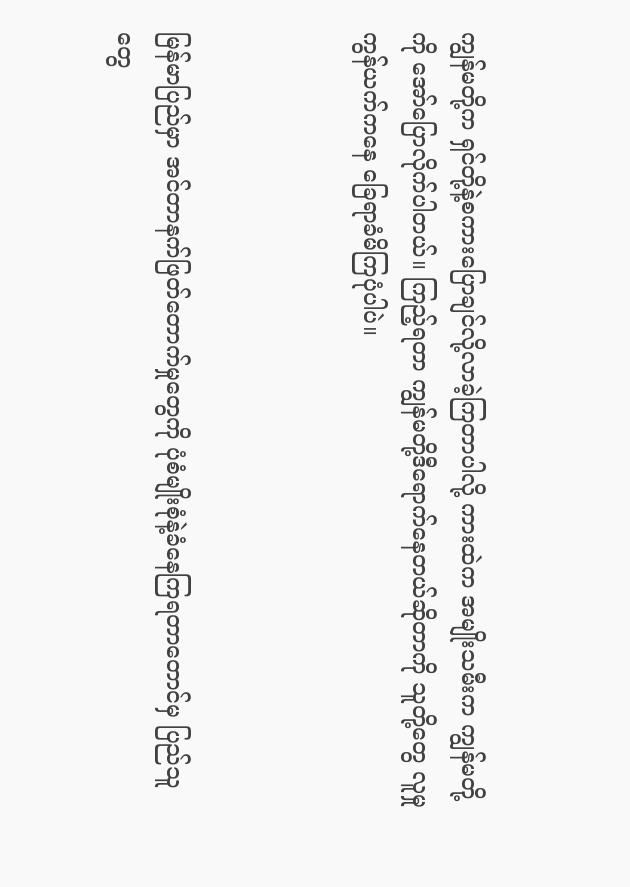ကျွန်မတို့က ရှင်တို့နဲ့စကားပြောချင်လို့လာခဲ့ကြတာပါလို့ ကားထဲက အမျိုးသမီးက ကျွန်မတို့ကို အော်ပြောလိုက်ပါတယ်။ ကြည့်ရတာ ကျွန်မတို့ဒီရောက်နေတယ်ဆိုတာကို သူတို့တွေ လူမှုကွန်ယက်ကနေ ခြေရာခံမိကြပုံပါပဲ။



မြန်မာပြည်မှာ အင်တာနက်ဖြတ်တောက်မှုတွေကို ပုံစံမျိုးစုံနဲ့ခံနေကြရတာတောင်မှ ပြည်သူတွေ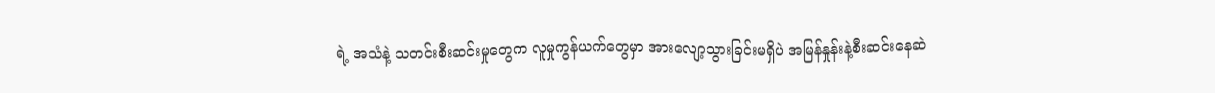ရဲ့ အသံနဲ့ သတင်းစီးဆင်းမှုတွေက လူမှုကွန်ယက်တွေမှာ အားလျော့သွားခြင်းမရှိပဲ အမြန်နှုန်းနဲ့စီးဆင်းနေဆဲ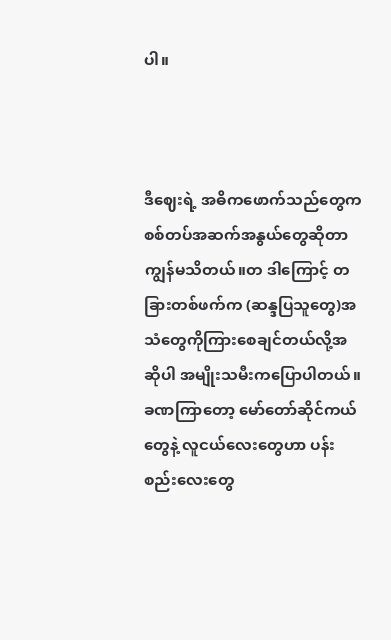ပါ။



ဒီဈေးရဲ့ အဓိကဖောက်သည်တွေက စစ်တပ်အဆက်အနွယ်တွေဆိုတာ ကျွန်မသိတယ်။တ ဒါကြောင့် တခြားတစ်ဖက်က (ဆန္ဒပြသူတွေ)အသံတွေကိုကြားစေချင်တယ်လို့အဆိုပါ အမျိုးသမီးကပြောပါတယ်။ ခဏကြာတော့ မော်တော်ဆိုင်ကယ်တွေနဲ့ လူငယ်လေးတွေဟာ ပန်းစည်းလေးတွေ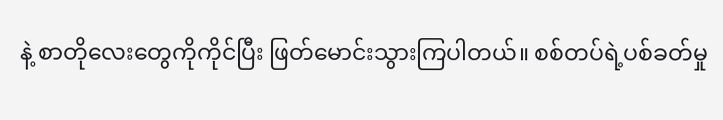နဲ့ စာတိုလေးတွေကိုကိုင်ပြီး ဖြတ်မောင်းသွားကြပါတယ်။ စစ်တပ်ရဲ့ပစ်ခတ်မှု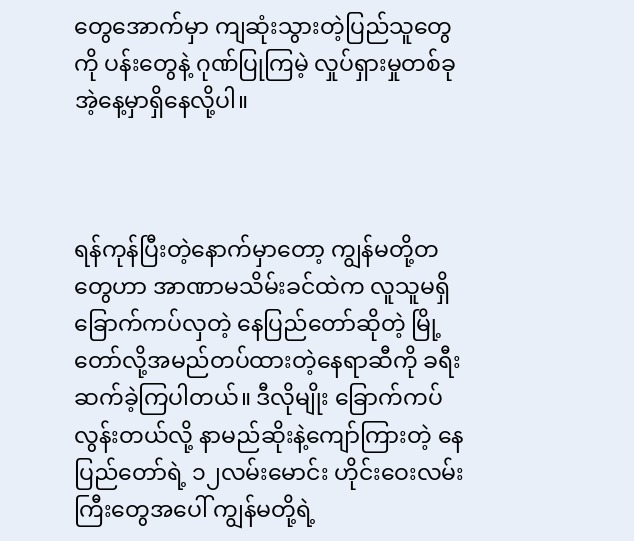တွေအောက်မှာ ကျဆုံးသွားတဲ့ပြည်သူတွေကို ပန်းတွေနဲ့ ဂုဏ်ပြုကြမဲ့ လှုပ်ရှားမှုတစ်ခု အဲ့နေ့မှာရှိနေလို့ပါ။



ရန်ကုန်ပြီးတဲ့နောက်မှာတော့ ကျွန်မတို့တတွေဟာ အာဏာမသိမ်းခင်ထဲက လူသူမရှိ ခြောက်ကပ်လှတဲ့ နေပြည်တော်ဆိုတဲ့ မြို့တော်လို့အမည်တပ်ထားတဲ့နေရာဆီကို ခရီးဆက်ခဲ့ကြပါတယ်။ ဒီလိုမျိုး ခြောက်ကပ်လွန်းတယ်လို့ နာမည်ဆိုးနဲ့ကျော်ကြားတဲ့ နေပြည်တော်ရဲ့ ၁၂လမ်းမောင်း ဟိုင်းဝေးလမ်းကြီးတွေအပေါ် ကျွန်မတို့ရဲ့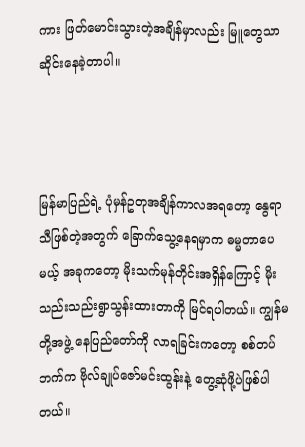ကား ဖြတ်မောင်းသွားတဲ့အချိန်မှာလည်း မြူတွေသာ ဆိုင်းနေခဲ့တာပါ။



မြန်မာပြည်ရဲ့ ပုံမှန်ဥတုအချိန်ကာလအရတော့ နွေရာသီဖြစ်တဲ့အတွက် ခြောက်သွေ့နေရမှာက ဓမ္မတာပေမယ့် အခုကတော့ မိုးသက်မုန်တိုင်းအရှိန်ကြောင့် မိုးသည်းသည်းရွာသွန်းထားတာကို မြင်ရပါတယ်။ ကျွန်မတို့အဖွဲ့ နေပြည်တော်ကို လာရခြင်းကတော့ စစ်တပ်ဘက်က ဗိုလ်ချုပ်ဇော်မင်းထွန်းနဲ့ တွေ့ဆုံဖို့ပဲဖြစ်ပါတယ်။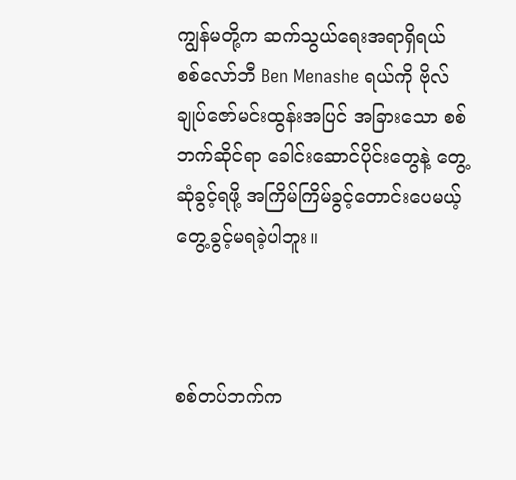ကျွန်မတို့က ဆက်သွယ်ရေးအရာရှိရယ် စစ်လော်ဘီ Ben Menashe ရယ်ကို ဗိုလ်ချုပ်ဇော်မင်းထွန်းအပြင် အခြားသော စစ်ဘက်ဆိုင်ရာ ခေါင်းဆောင်ပိုင်းတွေနဲ့ တွေ့ဆုံခွင့်ရဖို့ အကြိမ်ကြိမ်ခွင့်တောင်းပေမယ့် တွေ့ခွင့်မရခဲ့ပါဘူး။



စစ်တပ်ဘက်က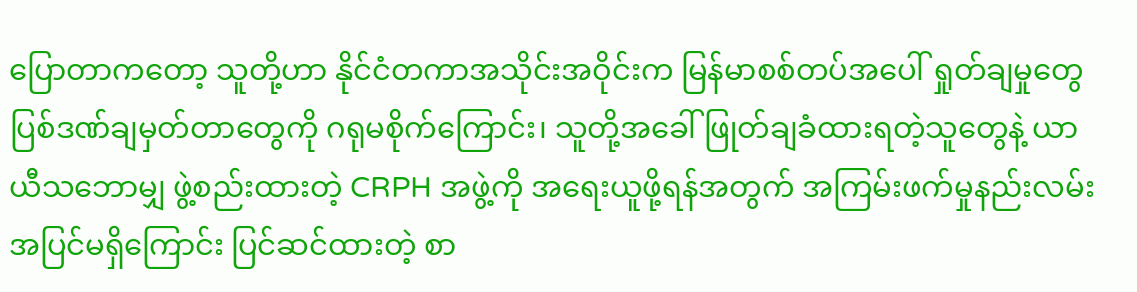ပြောတာကတော့ သူတို့ဟာ နိုင်ငံတကာအသိုင်းအဝိုင်းက မြန်မာစစ်တပ်အပေါ် ရှုတ်ချမှုတွေ ပြစ်ဒဏ်ချမှတ်တာတွေကို ဂရုမစိုက်ကြောင်း၊ သူတို့အခေါ် ဖြုတ်ချခံထားရတဲ့သူတွေနဲ့ ယာယီသဘောမျှ ဖွဲ့စည်းထားတဲ့ CRPH အဖွဲ့ကို အရေးယူဖို့ရန်အတွက် အကြမ်းဖက်မှုနည်းလမ်းအပြင်မရှိကြောင်း ပြင်ဆင်ထားတဲ့ စာ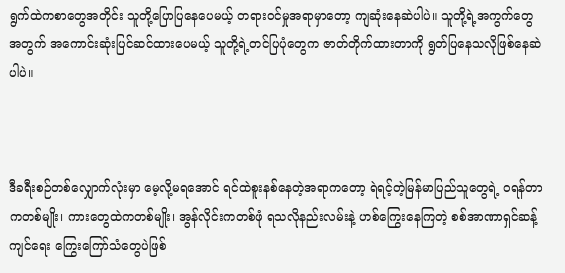ရွက်ထဲကစာတွေအတိုင်း သူတို့ပြောပြနေပေမယ့် တရားဝင်မှုအရာမှာတော့ ကျဆုံးနေဆဲပါပဲ။ သူတို့ရဲ့အကွက်တွေအတွက် အကောင်းဆုံးပြင်ဆင်ထားပေမယ့် သူတို့ရဲ့တင်ပြပုံတွေက ဇာတ်တိုက်ထားတာကို ရွတ်ပြနေသလိုဖြစ်နေဆဲပါပဲ။



ဒီခရီးစဉ်တစ်လျှောက်လုံးမှာ မေ့လို့မရအောင် ရင်ထဲစူးနစ်နေတဲ့အရာကတော့ ရဲရင့်တဲ့မြန်မာပြည်သူတွေရဲ့ ဝရန်တာကတစ်မျိုး၊ ကားတွေထဲကတစ်မျိုး၊ အွန်လိုင်းကတစ်ဖုံ ရသလိုနည်းလမ်းနဲ့ ဟစ်ကြွေးနေကြတဲ့ စစ်အာဏာရှင်ဆန့်ကျင်ရေး ကြွေးကြော်သံတွေပဲဖြစ်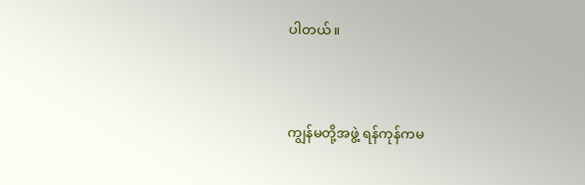ပါတယ်။



ကျွန်မတို့အဖွဲ့ ရန်ကုန်ကမ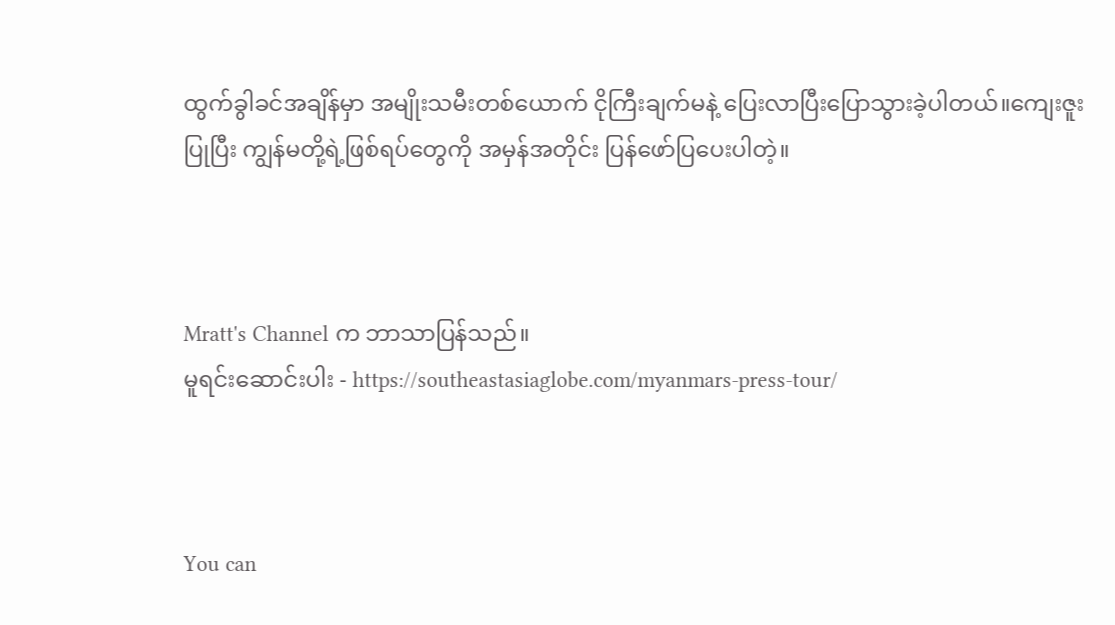ထွက်ခွါခင်အချိန်မှာ အမျိုးသမီးတစ်ယောက် ငိုကြီးချက်မနဲ့ ပြေးလာပြီးပြောသွားခဲ့ပါတယ်။ကျေးဇူးပြုပြီး ကျွန်မတို့ရဲ့ဖြစ်ရပ်တွေကို အမှန်အတိုင်း ပြန်ဖော်ပြပေးပါတဲ့။



Mratt's Channel က ဘာသာပြန်သည်။
မူရင်းဆောင်းပါး - https://southeastasiaglobe.com/myanmars-press-tour/



You can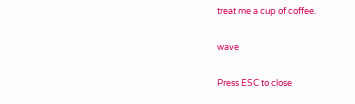treat me a cup of coffee.

wave

Press ESC to close